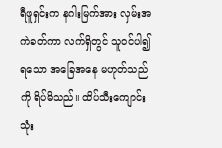ရီဖူရှင်းက နဂါးမြက်အား လှမ်းအကဲခတ်ကာ လက်ရှိတွင် သူဝင်ပါ၍ ရသော အခြေအနေ မဟုတ်သည်ကို ရိပ်မိသည်။ ထိပ်သီးကျောင်း သုံး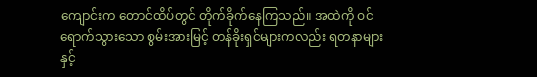ကျောင်းက တောင်ထိပ်တွင် တိုက်ခိုက်နေကြသည်။ အထဲကို ဝင်ရောက်သွားသော စွမ်းအားမြင့် တန်ခိုးရှင်များကလည်း ရတနာများနှင့်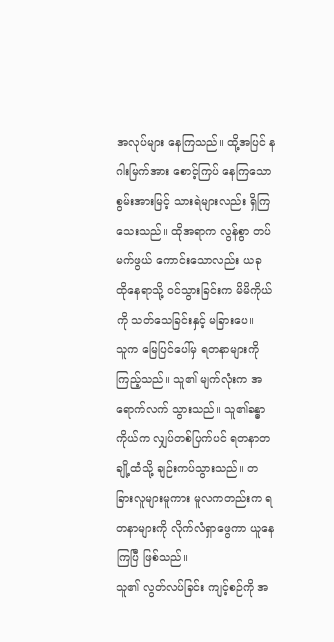အလုပ်များ နေကြသည်။ ထို့အပြင် နဂါးမြက်အား စောင့်ကြပ် နေကြသော စွမ်းအားမြင့် သားရဲများလည်း ရှိကြသေးသည်။ ထိုအရာက လွန်စွာ တပ်မက်ဖွယ် ကောင်းသောလည်း ယခု ထိုနေရာသို့ ဝင်သွားခြင်းက မိမိကိုယ်ကို သတ်သေခြင်းနှင့် မခြားပေ။
သူက မြေပြင်ပေါ်မှ ရတနာများကို ကြည့်သည်။ သူ၏ မျက်လုံးက အရောက်လက် သွားသည်။ သူ၏ခန္ဓာကိုယ်က လျှပ်တစ်ပြက်ပင် ရတနာတချို့ထံသို့ ချဉ်းကပ်သွားသည်။ တခြားလူများမူကား မူလကတည်းက ရတနာများကို လိုက်လံရှာဖွေကာ ယူနေကြပြီ ဖြစ်သည်။
သူ၏ လွတ်လပ်ခြင်း ကျင့်စဉ်ကို အ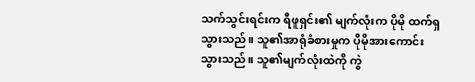သက်သွင်းရင်းက ရီဖူရှင်း၏ မျက်လုံးက ပိုမို ထက်ရှသွားသည်။ သူ၏အာရုံခံစားမှုက ပိုမိုအားကောင်း သွားသည်။ သူ၏မျက်လုံးထဲကို ကွဲ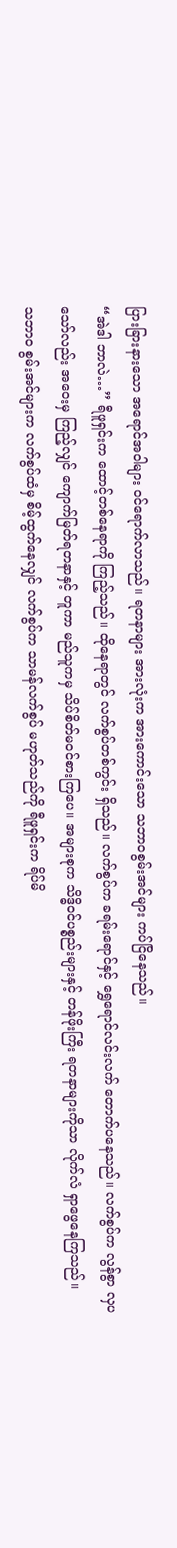ပြားခြားနားသော အရောင်အဝါများ ဝင်ရောက်လာသည်။ ရတနာများ အားလုံးက အားကောင်းသော သဘာဝစွမ်းအင်များ ကပ်ငြိနေသည်။
“အဲဒါ ဘာလဲ…” ရီဖူရှင်းက ထောင့်တစ်နေရာကို ကြည့်သည်။ ထိုနေရာတွင် လက်စွပ်တစ်ကွင်း ရှိသည်။ လက်စွပ်က ခရမ်းရောင်နှင့် ရွှေရောင်လင်းလက် တောက်ပနေသည်။ လက်စွပ်က လွန်စွာ လှပသော်လည်း အဝေးမှ ကြည့်လျှင် ကျောက်မြတ်ရတနာနှင့် တူကာ မည်သူကမှ သိပ်စိတ်မဝင်စားကြပေ။ အများစုက သိဒ္ဓိဝင်ပစ္စည်းများနှင့် တန်ဖိုးကြီး ရတနာများကိုသာ လိုက်လံ ရှာဖွေနေကြသည်။
သဘာဝ စွမ်းအင်များက လက်စွပ်ထံမှ စိမ့်ထွက်နေလျှင် လက်စွပ်က သာမန်လက်စွပ် မဟုတ်သည်ကို ရီဖူရှင်းက ရိပ်မိ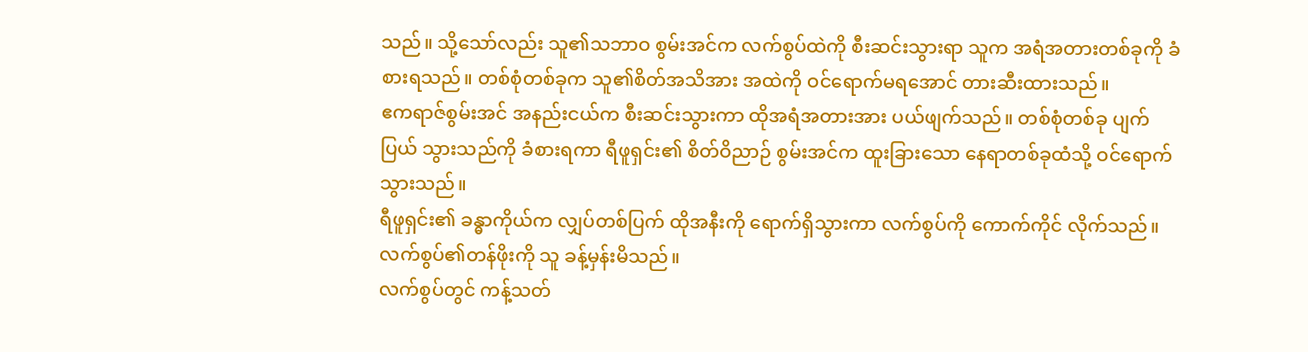သည်။ သို့သော်လည်း သူ၏သဘာဝ စွမ်းအင်က လက်စွပ်ထဲကို စီးဆင်းသွားရာ သူက အရံအတားတစ်ခုကို ခံစားရသည်။ တစ်စုံတစ်ခုက သူ၏စိတ်အသိအား အထဲကို ဝင်ရောက်မရအောင် တားဆီးထားသည်။
ဧကရာဇ်စွမ်းအင် အနည်းငယ်က စီးဆင်းသွားကာ ထိုအရံအတားအား ပယ်ဖျက်သည်။ တစ်စုံတစ်ခု ပျက်ပြယ် သွားသည်ကို ခံစားရကာ ရီဖူရှင်း၏ စိတ်ဝိညာဉ် စွမ်းအင်က ထူးခြားသော နေရာတစ်ခုထံသို့ ဝင်ရောက် သွားသည်။
ရီဖူရှင်း၏ ခန္ဓာကိုယ်က လျှပ်တစ်ပြက် ထိုအနီးကို ရောက်ရှိသွားကာ လက်စွပ်ကို ကောက်ကိုင် လိုက်သည်။ လက်စွပ်၏တန်ဖိုးကို သူ ခန့်မှန်းမိသည်။
လက်စွပ်တွင် ကန့်သတ်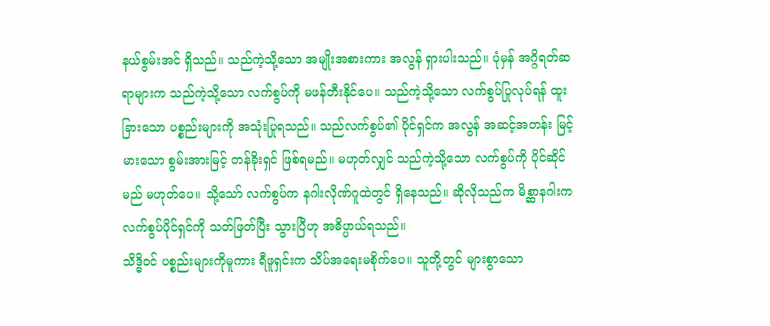နယ်စွမ်းအင် ရှိသည်။ သည်ကဲ့သို့သော အမျိုးအစားကား အလွန် ရှားပါးသည်။ ပုံမှန် အဂ္ဂိရတ်ဆရာများက သည်ကဲ့သို့သော လက်စွပ်ကို မဖန်တီးနိုင်ပေ။ သည်ကဲ့သို့သော လက်စွပ်ပြုလုပ်ရန် ထူးခြားသော ပစ္စည်းများကို အသုံးပြုရသည်။ သည်လက်စွပ်၏ ပိုင်ရှင်က အလွန် အဆင့်အတန်း မြင့်မားသော စွမ်းအားမြင့် တန်ခိုးရှင် ဖြစ်ရမည်။ မဟုတ်လျှင် သည်ကဲ့သို့သော လက်စွပ်ကို ပိုင်ဆိုင်မည် မဟုတ်ပေ။ သို့သော် လက်စွပ်က နဂါးလိုဏ်ဂူထဲတွင် ရှိနေသည်။ ဆိုလိုသည်က မိစ္ဆာနဂါးက လက်စွပ်ပိုင်ရှင်ကို သတ်ဖြတ်ပြီး သွားပြီဟု အဓိပ္ပာယ်ရသည်။
သိဒ္ဓိဝင် ပစ္စည်းများကိုမူကား ရီဖူရှင်းက သိပ်အရေးမစိုက်ပေ။ သူတို့တွင် များစွာသော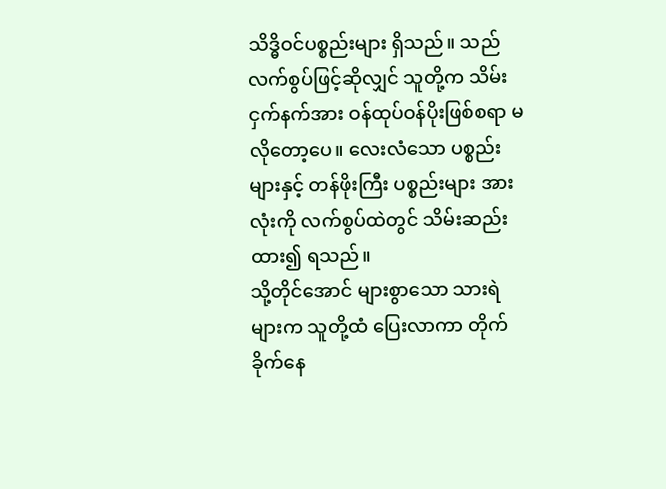သိဒ္ဓိဝင်ပစ္စည်းများ ရှိသည်။ သည်လက်စွပ်ဖြင့်ဆိုလျှင် သူတို့က သိမ်းငှက်နက်အား ဝန်ထုပ်ဝန်ပိုးဖြစ်စရာ မလိုတော့ပေ။ လေးလံသော ပစ္စည်းများနှင့် တန်ဖိုးကြီး ပစ္စည်းများ အားလုံးကို လက်စွပ်ထဲတွင် သိမ်းဆည်းထား၍ ရသည်။
သို့တိုင်အောင် များစွာသော သားရဲများက သူတို့ထံ ပြေးလာကာ တိုက်ခိုက်နေ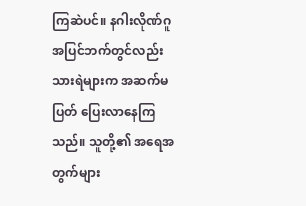ကြဆဲပင်။ နဂါးလိုဏ်ဂူ အပြင်ဘက်တွင်လည်း သားရဲများက အဆက်မပြတ် ပြေးလာနေကြသည်။ သူတို့၏ အရေအတွက်များ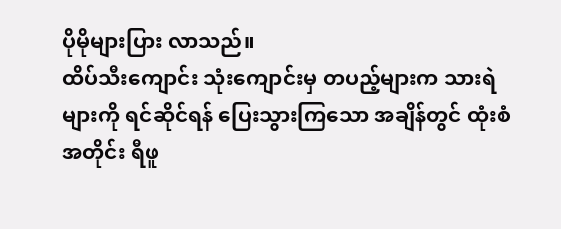ပိုမိုများပြား လာသည်။
ထိပ်သီးကျောင်း သုံးကျောင်းမှ တပည့်များက သားရဲများကို ရင်ဆိုင်ရန် ပြေးသွားကြသော အချိန်တွင် ထုံးစံအတိုင်း ရီဖူ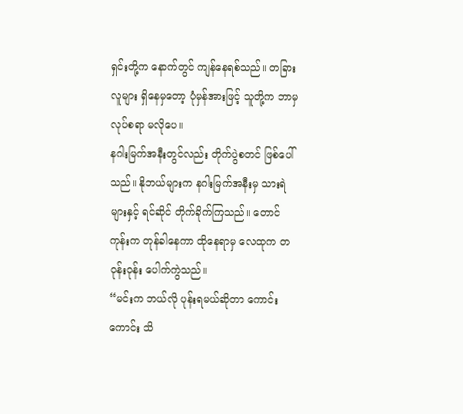ရှင်းတို့က နောက်တွင် ကျန်နေရစ်သည်။ တခြားလူများ ရှိနေမှတော့ ပုံမှန်အားဖြင့် သူတို့က ဘာမှ လုပ်စရာ မလိုပေ။
နဂါးမြက်အနီးတွင်လည်း တိုက်ပွဲစတင် ဖြစ်ပေါ်သည်။ နိုဘယ်များက နဂါးမြက်အနီးမှ သားရဲများနှင့် ရင်ဆိုင် တိုက်ခိုက်ကြသည်။ တောင်ကုန်းက တုန်ခါနေကာ ထိုနေရာမှ လေထုက တဝုန်းဝုန်း ပေါက်ကွဲသည်။
“မင်းက ဘယ်လို ပုန်းရမယ်ဆိုတာ ကောင်းကောင်း သိ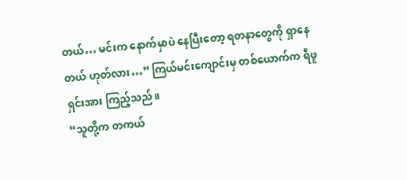တယ်… မင်းက နောက်မှာပဲ နေပြီးတော့ ရတနာတွေကို ရှာနေတယ် ဟုတ်လား…” ကြယ်မင်းကျောင်းမှ တစ်ယောက်က ရီဖူရှင်းအား ကြည့်သည်။
“သူတို့က တကယ်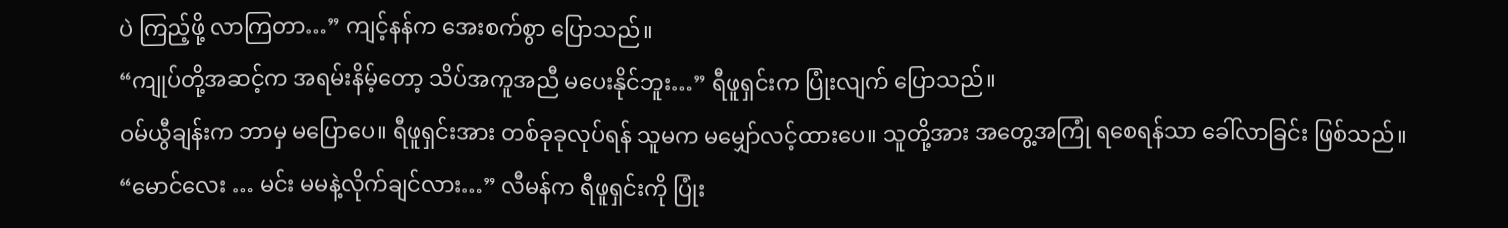ပဲ ကြည့်ဖို့ လာကြတာ…” ကျင့်နန်က အေးစက်စွာ ပြောသည်။
“ကျုပ်တို့အဆင့်က အရမ်းနိမ့်တော့ သိပ်အကူအညီ မပေးနိုင်ဘူး…” ရီဖူရှင်းက ပြုံးလျက် ပြောသည်။
ဝမ်ယွီချန်းက ဘာမှ မပြောပေ။ ရီဖူရှင်းအား တစ်ခုခုလုပ်ရန် သူမက မမျှော်လင့်ထားပေ။ သူတို့အား အတွေ့အကြုံ ရစေရန်သာ ခေါ်လာခြင်း ဖြစ်သည်။
“မောင်လေး … မင်း မမနဲ့လိုက်ချင်လား…” လီမန်က ရီဖူရှင်းကို ပြုံး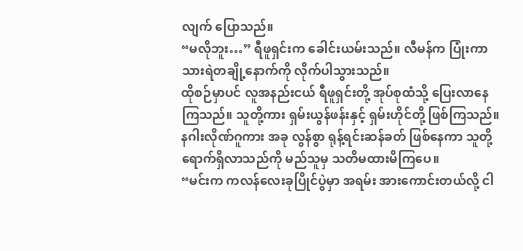လျက် ပြောသည်။
“မလိုဘူး…” ရီဖူရှင်းက ခေါင်းယမ်းသည်။ လီမန်က ပြုံးကာ သားရဲတချို့နောက်ကို လိုက်ပါသွားသည်။
ထိုစဉ်မှာပင် လူအနည်းငယ် ရီဖူရှင်းတို့ အုပ်စုထံသို့ ပြေးလာနေကြသည်။ သူတို့ကား ရှမ်းယွန်ဖန်းနှင့် ရှမ်းဟိုင်တို့ ဖြစ်ကြသည်။ နဂါးလိုဏ်ဂူကား အခု လွန်စွာ ရုန့်ရင်းဆန်ခတ် ဖြစ်နေကာ သူတို့ ရောက်ရှိလာသည်ကို မည်သူမှ သတိမထားမိကြပေ။
“မင်းက ကလန်လေးခုပြိုင်ပွဲမှာ အရမ်း အားကောင်းတယ်လို့ ငါ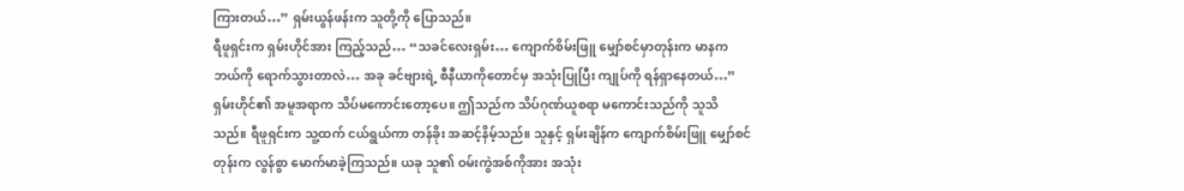ကြားတယ်…” ရှမ်းယွန်ဖန်းက သူတို့ကို ပြောသည်။
ရီဖူရှင်းက ရှမ်းဟိုင်အား ကြည့်သည်… “သခင်လေးရှမ်း… ကျောက်စိမ်းဖြူ မျှော်စင်မှာတုန်းက မာနက ဘယ်ကို ရောက်သွားတာလဲ… အခု ခင်ဗျားရဲ့ စီနီယာကိုတောင်မှ အသုံးပြုပြီး ကျုပ်ကို ရန်ရှာနေတယ်…”
ရှမ်းဟိုင်၏ အမူအရာက သိပ်မကောင်းတော့ပေ။ ဤသည်က သိပ်ဂုဏ်ယူစရာ မကောင်းသည်ကို သူသိသည်။ ရီဖူရှင်းက သူ့ထက် ငယ်ရွယ်ကာ တန်ခိုး အဆင့်နိမ့်သည်။ သူနှင့် ရှမ်းချိန်က ကျောက်စိမ်းဖြူ မျှော်စင်တုန်းက လွန်စွာ မောက်မာခဲ့ကြသည်။ ယခု သူ၏ ဝမ်းကွဲအစ်ကိုအား အသုံး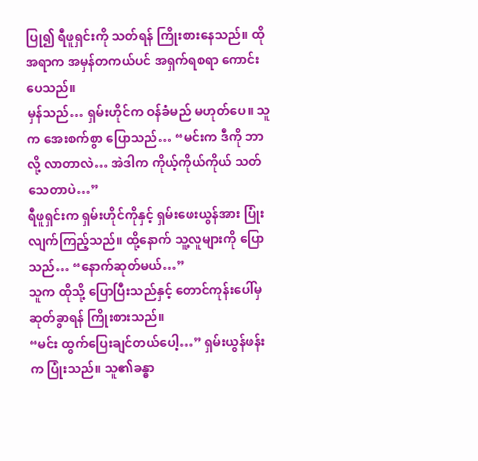ပြု၍ ရီဖူရှင်းကို သတ်ရန် ကြိုးစားနေသည်။ ထိုအရာက အမှန်တကယ်ပင် အရှက်ရစရာ ကောင်းပေသည်။
မှန်သည်… ရှမ်းဟိုင်က ဝန်ခံမည် မဟုတ်ပေ။ သူက အေးစက်စွာ ပြောသည်… “မင်းက ဒီကို ဘာလို့ လာတာလဲ… အဲဒါက ကိုယ့်ကိုယ်ကိုယ် သတ်သေတာပဲ…”
ရီဖူရှင်းက ရှမ်းဟိုင်ကိုနှင့် ရှမ်းဖေးယွန်အား ပြုံးလျက်ကြည့်သည်။ ထို့နောက် သူ့လူများကို ပြောသည်… “နောက်ဆုတ်မယ်…”
သူက ထိုသို့ ပြောပြီးသည်နှင့် တောင်ကုန်းပေါ်မှ ဆုတ်ခွာရန် ကြိုးစားသည်။
“မင်း ထွက်ပြေးချင်တယ်ပေါ့…” ရှမ်းယွန်ဖန်းက ပြုံးသည်။ သူ၏ခန္ဓာ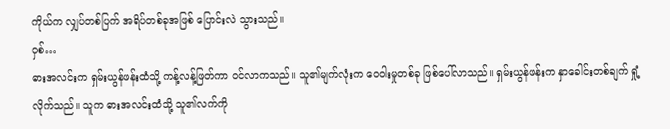ကိုယ်က လျှပ်တစ်ပြက် အရိပ်တစ်ခုအဖြစ် ပြောင်းလဲ သွားသည်။
ဝှစ်…
ဓားအလင်းက ရှမ်းယွန်ဖန်းထံသို့ ကန့်လန့်ဖြတ်ကာ ဝင်လာကသည်။ သူ၏မျက်လုံးက ဝေဝါးမှုတစ်ခု ဖြစ်ပေါ်လာသည်။ ရှမ်းယွန်ဖန်းက နှာခေါင်းတစ်ချက် ရှုံ့လိုက်သည်။ သူက ဓားအလင်းထံသို့ သူ၏လက်ကို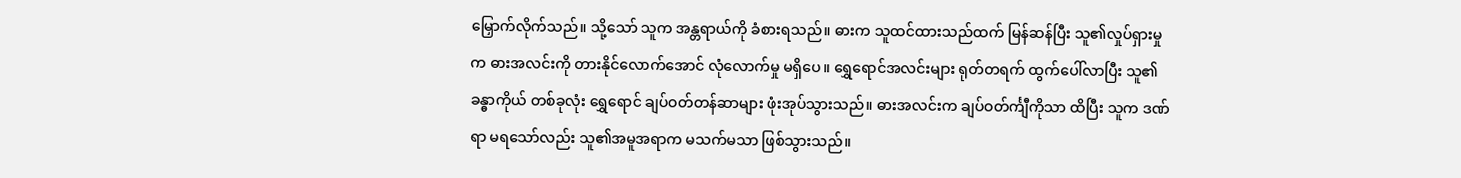မြှောက်လိုက်သည်။ သို့သော် သူက အန္တရာယ်ကို ခံစားရသည်။ ဓားက သူထင်ထားသည်ထက် မြန်ဆန်ပြီး သူ၏လှုပ်ရှားမှုက ဓားအလင်းကို တားနိုင်လောက်အောင် လုံလောက်မှု မရှိပေ။ ရွှေရောင်အလင်းများ ရုတ်တရက် ထွက်ပေါ်လာပြီး သူ၏ခန္ဓာကိုယ် တစ်ခုလုံး ရွှေရောင် ချပ်ဝတ်တန်ဆာများ ဖုံးအုပ်သွားသည်။ ဓားအလင်းက ချပ်ဝတ်င်္ကျီကိုသာ ထိပြီး သူက ဒဏ်ရာ မရသော်လည်း သူ၏အမူအရာက မသက်မသာ ဖြစ်သွားသည်။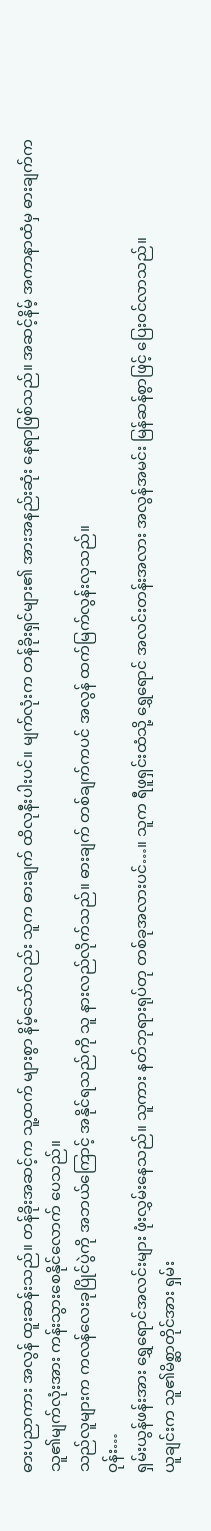ဓားပညာကား အလွန် ထူးဆန်းသည်။ တန်ခိုးအဆင့်က သူ့ထက် များစွာ နိမ့်သော်လည်း သူက ဓားချက် ထိလုနီးပါးပင်။ မျက်လုံးက တန်ခိုးရှင်များ၏ အားအနည်းဆုံး နေရာဖြစ်သည်။ အဆင့်နိမ့် အကာနာထံမှ ဓားချက်က သူ၏မျက်လုံးအား ကန်းသွားစေနိုင်လောက် ပေသည်။
သည်လူများက ကလန်လေးခုပြိုင်ပွဲကို အဘယ်ကြောင့် အနိုင်ရသည်ကို သူ နားလည်လိုက်သည်။ ဓားချက် တစ်ချက်ကပင် အလွန် ထက်မြက်လွန်းလှသည်။
ဝုန်း…
ရှမ်းယွန်ဖန်းအား ရွှေရောင်အလင်းများ ဖုံးလွှမ်းနေသည်။ သူကား နတ်ဘုရားရုပ်တု တစ်ခုအလားပင်…။ သူက ရီဖူရှင်းထံသို့ ရွှေရောင် အလင်းတန်းအလား အလွန်အမင်း မြန်ဆန်စွာဖြင့် ပြေးဝင်လာသည်။
ယူချင်းက သူ၏မိစ္ဆာတိုင်အား ရှမ်း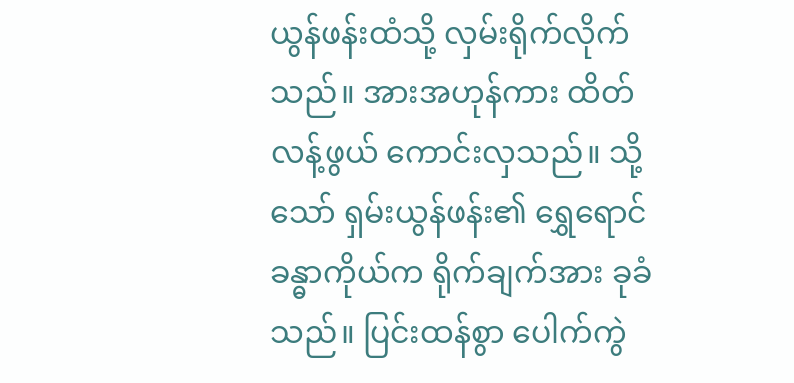ယွန်ဖန်းထံသို့ လှမ်းရိုက်လိုက်သည်။ အားအဟုန်ကား ထိတ်လန့်ဖွယ် ကောင်းလှသည်။ သို့သော် ရှမ်းယွန်ဖန်း၏ ရွှေရောင် ခန္ဓာကိုယ်က ရိုက်ချက်အား ခုခံသည်။ ပြင်းထန်စွာ ပေါက်ကွဲ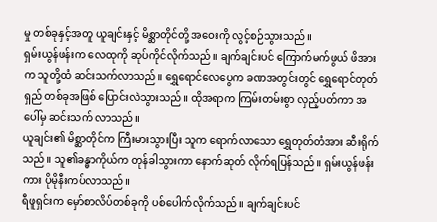မှု တစ်ခုနှင့်အတူ ယူချင်းနှင့် မိစ္ဆာတိုင်တို့ အဝေးကို လွင့်စဉ်သွားသည်။
ရှမ်းယွန်ဖန်းက လေထုကို ဆုပ်ကိုင်လိုက်သည်။ ချက်ချင်းပင် ကြောက်မက်ဖွယ် ဖိအားက သူတို့ထံ ဆင်းသက်လာသည်။ ရွှေရောင်လေပွေက ခဏအတွင်းတွင် ရွှေရောင်တုတ်ရှည် တစ်ခုအဖြစ် ပြောင်းလဲသွားသည်။ ထိုအရာက ကြမ်းတမ်းစွာ လှည့်ပတ်ကာ အပေါ်မှ ဆင်းသက် လာသည်။
ယူချင်း၏ မိစ္ဆာတိုင်က ကြီးမားသွားပြီး သူက ရောက်လာသော ရွှေတုတ်တံအား ဆီးရိုက်သည်။ သူ၏ခန္ဓာကိုယ်က တုန်ခါသွားကာ နောက်ဆုတ် လိုက်ရပြန်သည်။ ရှမ်းယွန်ဖန်းကား ပိုမိုနီးကပ်လာသည်။
ရီဖူရှင်းက မှော်စာလိပ်တစ်ခုကို ပစ်ပေါက်လိုက်သည်။ ချက်ချင်းပင်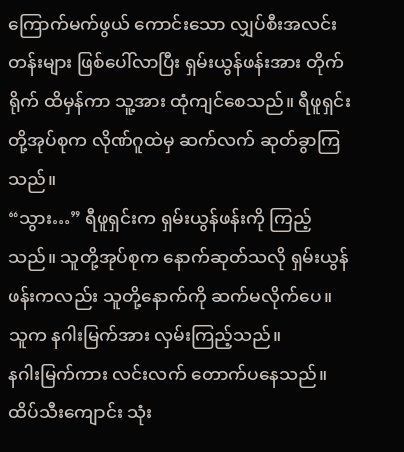ကြောက်မက်ဖွယ် ကောင်းသော လျှပ်စီးအလင်းတန်းများ ဖြစ်ပေါ်လာပြီး ရှမ်းယွန်ဖန်းအား တိုက်ရိုက် ထိမှန်ကာ သူ့အား ထုံကျင်စေသည်။ ရီဖူရှင်းတို့အုပ်စုက လိုဏ်ဂူထဲမှ ဆက်လက် ဆုတ်ခွာကြသည်။
“သွား…” ရီဖူရှင်းက ရှမ်းယွန်ဖန်းကို ကြည့်သည်။ သူတို့အုပ်စုက နောက်ဆုတ်သလို ရှမ်းယွန်ဖန်းကလည်း သူတို့နောက်ကို ဆက်မလိုက်ပေ။ သူက နဂါးမြက်အား လှမ်းကြည့်သည်။
နဂါးမြက်ကား လင်းလက် တောက်ပနေသည်။ ထိပ်သီးကျောင်း သုံး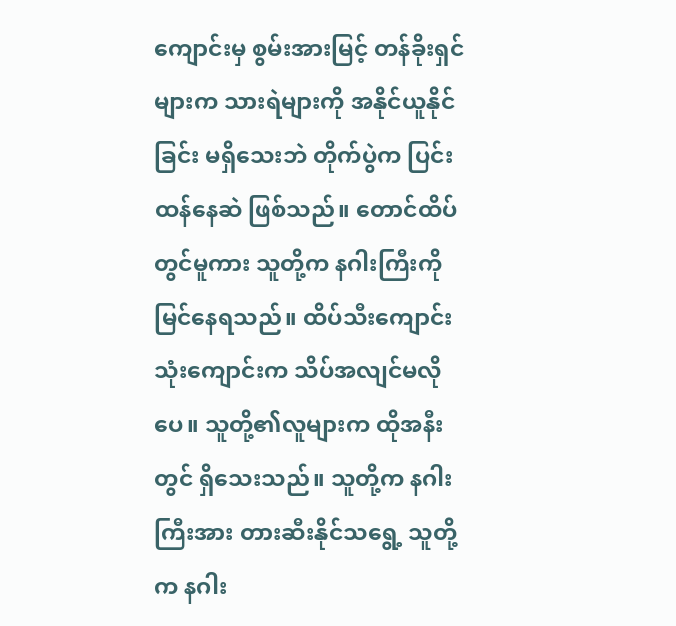ကျောင်းမှ စွမ်းအားမြင့် တန်ခိုးရှင်များက သားရဲများကို အနိုင်ယူနိုင်ခြင်း မရှိသေးဘဲ တိုက်ပွဲက ပြင်းထန်နေဆဲ ဖြစ်သည်။ တောင်ထိပ်တွင်မူကား သူတို့က နဂါးကြီးကို မြင်နေရသည်။ ထိပ်သီးကျောင်း သုံးကျောင်းက သိပ်အလျင်မလိုပေ။ သူတို့၏လူများက ထိုအနီးတွင် ရှိသေးသည်။ သူတို့က နဂါးကြီးအား တားဆီးနိုင်သရွေ့ သူတို့က နဂါး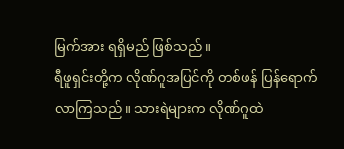မြက်အား ရရှိမည် ဖြစ်သည်။
ရီဖူရှင်းတို့က လိုဏ်ဂူအပြင်ကို တစ်ဖန် ပြန်ရောက် လာကြသည်။ သားရဲများက လိုဏ်ဂူထဲ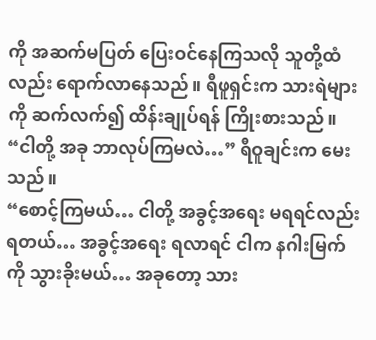ကို အဆက်မပြတ် ပြေးဝင်နေကြသလို သူတို့ထံလည်း ရောက်လာနေသည်။ ရီဖူရှင်းက သားရဲများကို ဆက်လက်၍ ထိန်းချုပ်ရန် ကြိုးစားသည်။
“ငါတို့ အခု ဘာလုပ်ကြမလဲ…” ရီဝူချင်းက မေးသည်။
“စောင့်ကြမယ်… ငါတို့ အခွင့်အရေး မရရင်လည်း ရတယ်… အခွင့်အရေး ရလာရင် ငါက နဂါးမြက်ကို သွားခိုးမယ်… အခုတော့ သား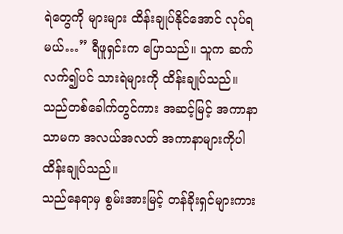ရဲတွေကို များများ ထိန်းချုပ်နိုင်အောင် လုပ်ရမယ်…” ရီဖူရှင်းက ပြောသည်။ သူက ဆက်လက်၍ပင် သားရဲများကို ထိန်းချုပ်သည်။ သည်တစ်ခေါက်တွင်ကား အဆင့်မြင့် အကာနာသာမက အလယ်အလတ် အကာနာများကိုပါ ထိန်းချုပ်သည်။
သည်နေရာမှ စွမ်းအားမြင့် တန်ခိုးရှင်များကား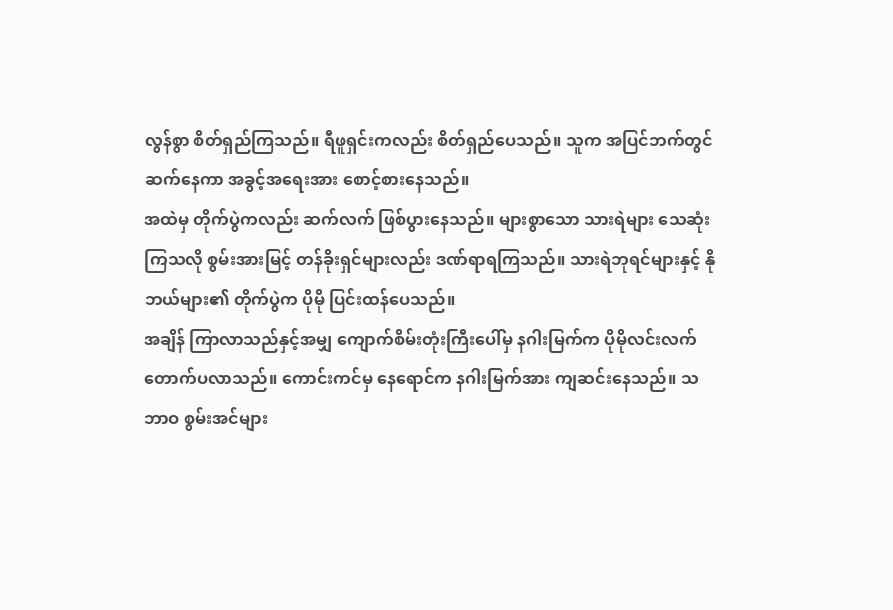လွန်စွာ စိတ်ရှည်ကြသည်။ ရီဖူရှင်းကလည်း စိတ်ရှည်ပေသည်။ သူက အပြင်ဘက်တွင် ဆက်နေကာ အခွင့်အရေးအား စောင့်စားနေသည်။
အထဲမှ တိုက်ပွဲကလည်း ဆက်လက် ဖြစ်ပွားနေသည်။ များစွာသော သားရဲများ သေဆုံးကြသလို စွမ်းအားမြင့် တန်ခိုးရှင်များလည်း ဒဏ်ရာရကြသည်။ သားရဲဘုရင်များနှင့် နိုဘယ်များ၏ တိုက်ပွဲက ပိုမို ပြင်းထန်ပေသည်။
အချိန် ကြာလာသည်နှင့်အမျှ ကျောက်စိမ်းတုံးကြီးပေါ်မှ နဂါးမြက်က ပိုမိုလင်းလက် တောက်ပလာသည်။ ကောင်းကင်မှ နေရောင်က နဂါးမြက်အား ကျဆင်းနေသည်။ သဘာဝ စွမ်းအင်များ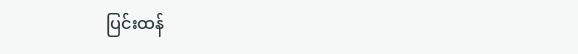ပြင်းထန်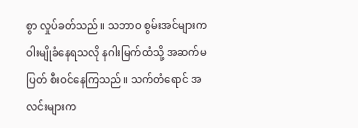စွာ လှုပ်ခတ်သည်။ သဘာဝ စွမ်းအင်များက ဝါးမျိုခံနေရသလို နဂါးမြက်ထံသို့ အဆက်မပြတ် စီးဝင်နေကြသည်။ သက်တံရောင် အလင်းများက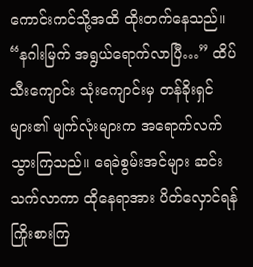ကောင်းကင်သို့အထိ ထိုးတက်နေသည်။
“နဂါးမြက် အရွယ်ရောက်လာပြီ…” ထိပ်သီးကျောင်း သုံးကျောင်းမှ တန်ခိုးရှင်များ၏ မျက်လုံးများက အရောက်လက် သွားကြသည်။ ရေခဲစွမ်းအင်များ ဆင်းသက်လာကာ ထိုနေရာအား ပိတ်လှောင်ရန် ကြိုးစားကြ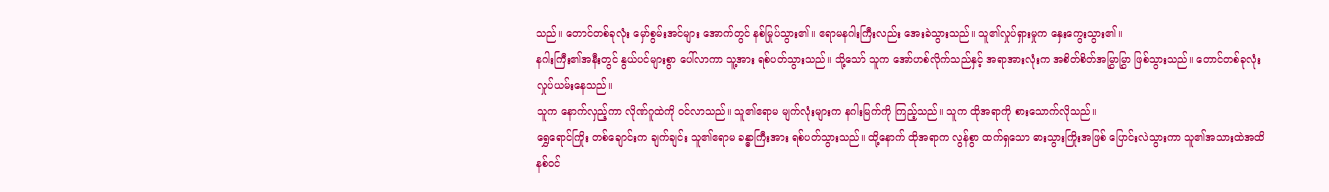သည်။ တောင်တစ်ခုလုံး မှော်စွမ်းအင်များ အောက်တွင် နစ်မြုပ်သွား၏။ ဧရာမနဂါးကြီးလည်း အေးခဲသွားသည်။ သူ၏လှုပ်ရှားမှုက နှေးကွေးသွား၏။
နဂါးကြီး၏အနီးတွင် နွယ်ပင်များစွာ ပေါ်လာကာ သူ့အား ရစ်ပတ်သွားသည်။ သို့သော် သူက အော်ဟစ်လိုက်သည်နှင့် အရာအားလုံးက အစိတ်စိတ်အမြွှာမြွှာ ဖြစ်သွားသည်။ တောင်တစ်ခုလုံး လှုပ်ယမ်းနေသည်။
သူက နောက်လှည့်ကာ လိုဏ်ဂူထဲကို ဝင်လာသည်။ သူ၏ဧရာမ မျက်လုံးများက နဂါးမြက်ကို ကြည့်သည်။ သူက ထိုအရာကို စားသောက်လိုသည်။
ရွှေရောင်ကြိုး တစ်ချောင်းက ချက်ချင်း သူ၏ဧရာမ ခန္ဓာကြီးအား ရစ်ပတ်သွားသည်။ ထို့နောက် ထိုအရာက လွန်စွာ ထက်ရှသော ဓားသွားကြိုးအဖြစ် ပြောင်းလဲသွားကာ သူ၏အသားထဲအထိ နစ်ဝင်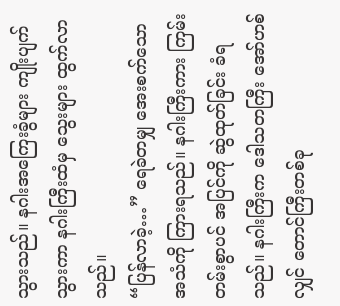သွားသည်။ နဂါးအကြေးခွံများ ကျိုးပျက်သွားကာ နဂါးကြီးထံမှ သွေးများ ထွက်လာသည်။
“ပြန်လာခဲ့…” ရေခဲတမျှ အေးစက်သော အသံကို ကြားရသည်။ နဂါးကြီးကား ကြမ်းတမ်းစွာပင် အပြင်ကို ဆွဲထုတ်ခြင်း ခံရသည်။ နဂါးကြီးက ဒေါသတကြီး အော်ဟစ်လျှင် တောင်ကြီးတစ်ခု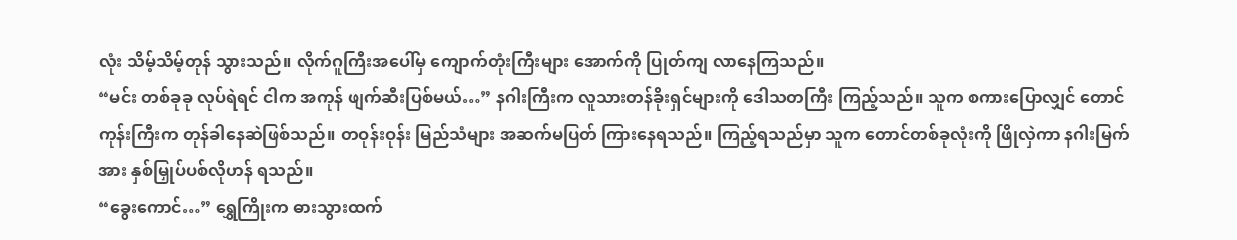လုံး သိမ့်သိမ့်တုန် သွားသည်။ လိုက်ဂူကြီးအပေါ်မှ ကျောက်တုံးကြီးများ အောက်ကို ပြုတ်ကျ လာနေကြသည်။
“မင်း တစ်ခုခု လုပ်ရဲရင် ငါက အကုန် ဖျက်ဆီးပြစ်မယ်…” နဂါးကြီးက လူသားတန်ခိုးရှင်များကို ဒေါသတကြီး ကြည့်သည်။ သူက စကားပြောလျှင် တောင်ကုန်းကြီးက တုန်ခါနေဆဲဖြစ်သည်။ တဝုန်းဝုန်း မြည်သံများ အဆက်မပြတ် ကြားနေရသည်။ ကြည့်ရသည်မှာ သူက တောင်တစ်ခုလုံးကို ဖြိုလှဲကာ နဂါးမြက်အား နှစ်မြှုပ်ပစ်လိုဟန် ရသည်။
“ခွေးကောင်…” ရွှေကြိုးက ဓားသွားထက်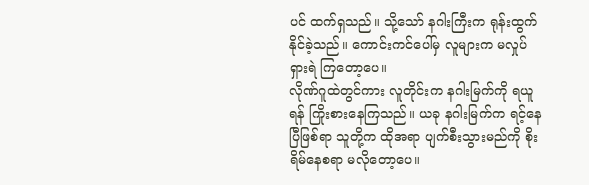ပင် ထက်ရှသည်။ သို့သော် နဂါးကြီးက ရုန်းထွက်နိုင်ခဲ့သည်။ ကောင်းကင်ပေါ်မှ လူများက မလှုပ်ရှားရဲ ကြတော့ပေ။
လိုဏ်ဂူထဲတွင်ကား လူတိုင်းက နဂါးမြက်ကို ရယူရန် ကြိုးစားနေကြသည်။ ယခု နဂါးမြက်က ရင့်နေပြီဖြစ်ရာ သူတို့က ထိုအရာ ပျက်စီးသွားမည်ကို စိုးရိမ်နေစရာ မလိုတော့ပေ။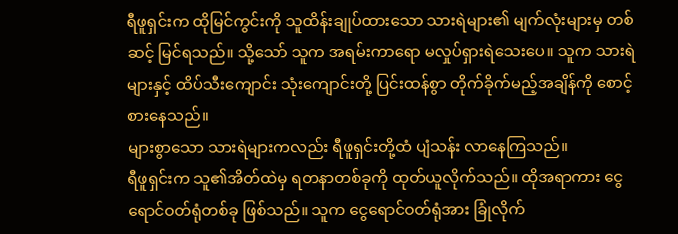ရီဖူရှင်းက ထိုမြင်ကွင်းကို သူထိန်းချုပ်ထားသော သားရဲများ၏ မျက်လုံးများမှ တစ်ဆင့် မြင်ရသည်။ သို့သော် သူက အရမ်းကာရော မလှုပ်ရှားရဲသေးပေ။ သူက သားရဲများနှင့် ထိပ်သီးကျောင်း သုံးကျောင်းတို့ ပြင်းထန်စွာ တိုက်ခိုက်မည့်အချိန်ကို စောင့်စားနေသည်။
များစွာသော သားရဲများကလည်း ရီဖူရှင်းတို့ထံ ပျံသန်း လာနေကြသည်။
ရီဖူရှင်းက သူ၏အိတ်ထဲမှ ရတနာတစ်ခုကို ထုတ်ယူလိုက်သည်။ ထိုအရာကား ငွေရောင်ဝတ်ရုံတစ်ခု ဖြစ်သည်။ သူက ငွေရောင်ဝတ်ရုံအား ခြုံလိုက်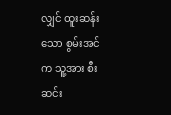လျှင် ထူးဆန်းသော စွမ်းအင်က သူ့အား စီးဆင်း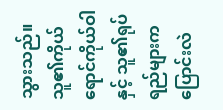သွားသည်။ သူ၏ကိုယ်ရောင်ကိုယ်ဝါနှင့် သူ၏ရုပ်ရည်များက ပြောင်းလဲ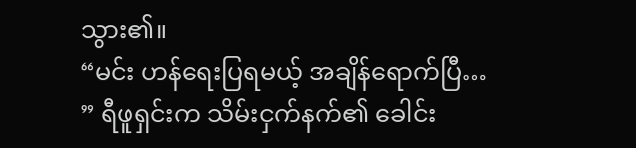သွား၏။
“မင်း ဟန်ရေးပြရမယ့် အချိန်ရောက်ပြီ… ” ရီဖူရှင်းက သိမ်းငှက်နက်၏ ခေါင်း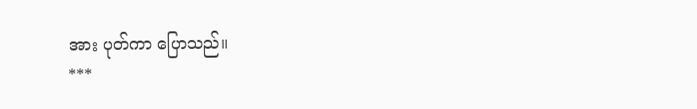အား ပုတ်ကာ ပြောသည်။
***